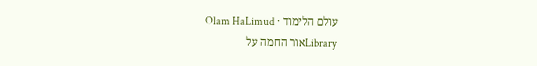עולם הלימוד · Olam HaLimud
Libraryאור החמה על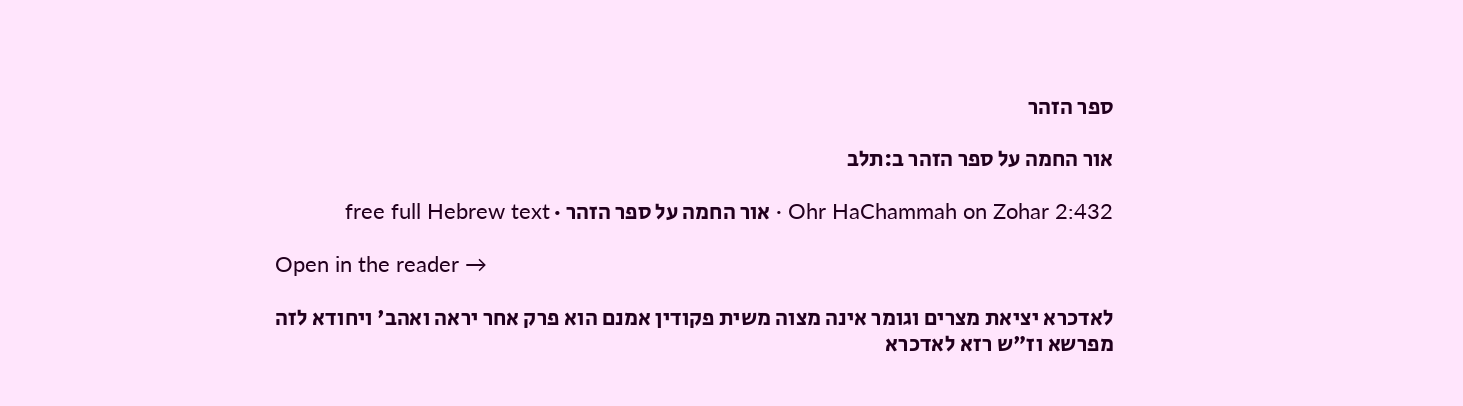ספר הזהר

אור החמה על ספר הזהר ב:תלב

Ohr HaChammah on Zohar 2:432 · אור החמה על ספר הזהר · free full Hebrew text

Open in the reader →

לאדכרא יציאת מצרים וגומר אינה מצוה משית פקודין אמנם הוא פרק אחר יראה ואהב' ויחודא לזה מפרשא וז"ש רזא לאדכרא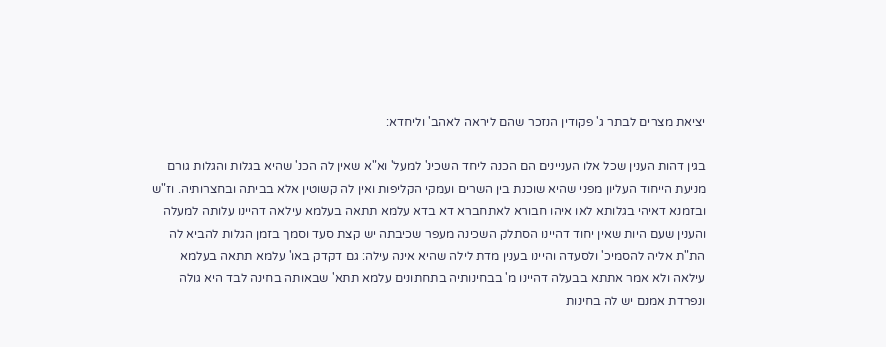יציאת מצרים לבתר ג' פקודין הנזכר שהם ליראה לאהב' וליחדא:

בגין דהות הענין שכל אלו העניינים הם הכנה ליחד השכינ' למעל' וא"א שאין לה הכנ' שהיא בגלות והגלות גורם מניעת הייחוד העליון מפני שהיא שוכנת בין השרים ועמקי הקליפות ואין לה קשוטין אלא בביתה ובחצרותיה. וז"ש ובזמנא דאיהי בגלותא לאו איהו חבורא לאתחברא דא בדא עלמא תתאה בעלמא עילאה דהיינו עלותה למעלה והענין שעם היות שאין יחוד דהיינו הסתלק השכינה מעפר שכיבתה יש קצת סעד וסמך בזמן הגלות להביא לה הת"ת אליה להסמיכ' ולסעדה והיינו בענין מדת לילה שהיא אינה עילה: גם דקדק באו' עלמא תתאה בעלמא עילאה ולא אמר אתתא בבעלה דהיינו מ' בבחינותיה בתחתונים עלמא תתא' שבאותה בחינה לבד היא גולה ונפרדת אמנם יש לה בחינות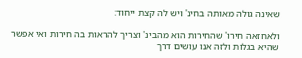שאינה גולה מאותה בחינ' ויש לה קצת ייחוד:

ולאחזאה חירו' שהחירות הוא מהבינ' וצריך להראות בה חירות ואי אפשר שהיא בגלות ולזה אנו עושים דרך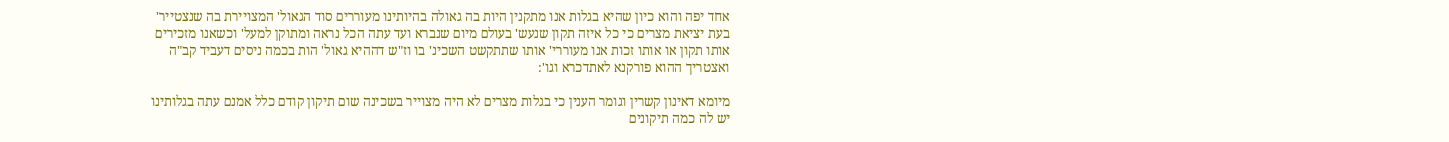אחד יפה והוא כיון שהיא בגלות אנו מתקנין היות בה גאולה בהיותינו מעוררים סוד הגאול' המצויירת בה שנצטייר' בעת יציאת מצרים כי כל איזה תקון שנעש' בעולם מיום שנברא ועד עתה הכל נראה ומתוקן למעל' וכשאנו מזכירים אותו תקון או אותו זכות אנו מעוררי' אותו שתתקשט השכינ' בו וז"ש דההיא גאול' הות בכמה ניסים דעביד קב"ה ואצטריך ההוא פורקנא לאתדכרא וגו':

מיומא דאינון קשרין וגומר הענין כי בגלות מצרים לא היה מצוייר בשכינה שום תיקון קודם כלל אמנם עתה בגלותינו יש לה כמה תיקונים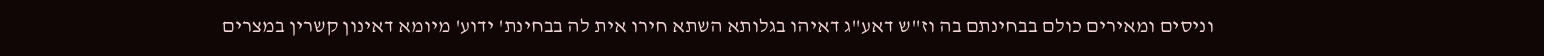וניסים ומאירים כולם בבחינתם בה וז"ש דאע"ג דאיהו בגלותא השתא חירו אית לה בבחינת' ידוע' מיומא דאינון קשרין במצרים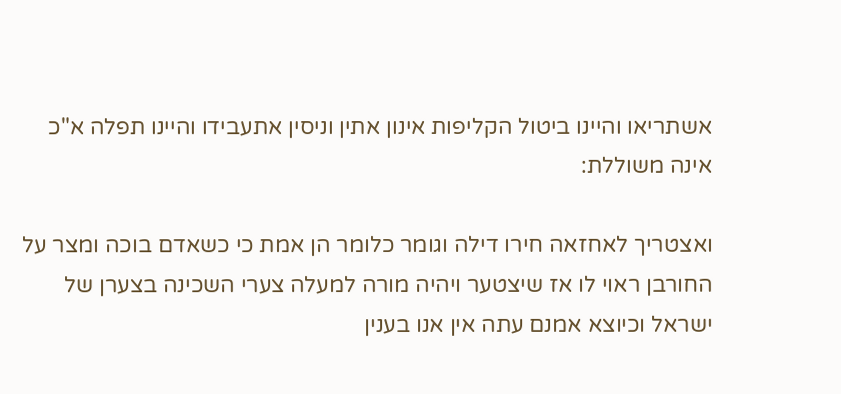אשתריאו והיינו ביטול הקליפות אינון אתין וניסין אתעבידו והיינו תפלה א"כ אינה משוללת:

ואצטריך לאחזאה חירו דילה וגומר כלומר הן אמת כי כשאדם בוכה ומצר על החורבן ראוי לו אז שיצטער ויהיה מורה למעלה צערי השכינה בצערן של ישראל וכיוצא אמנם עתה אין אנו בענין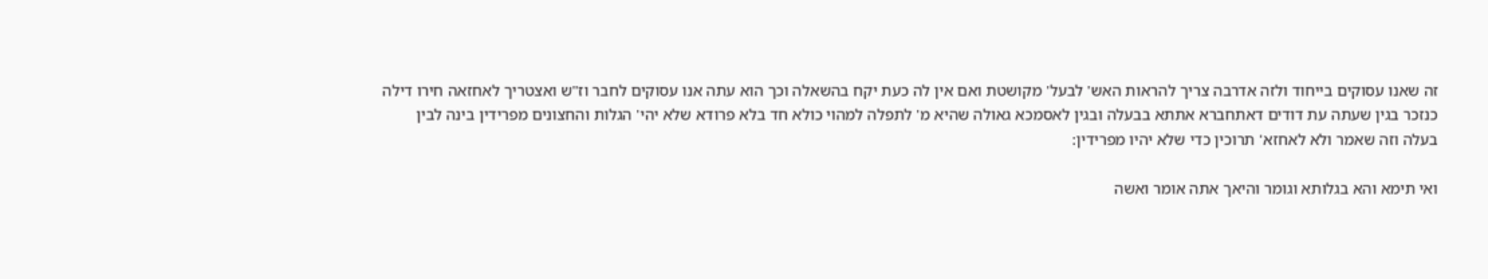זה שאנו עסוקים בייחוד ולזה אדרבה צריך להראות האש' לבעל' מקושטת ואם אין לה כעת יקח בהשאלה וכך הוא עתה אנו עסוקים לחבר וז"ש ואצטריך לאחזאה חירו דילה כנזכר בגין שעתה עת דודים דאתחברא אתתא בבעלה ובגין לאסמכא גאולה שהיא מ' לתפלה למהוי כולא חד בלא פרודא שלא יהי' הגלות והחצונים מפרידין בינה לבין בעלה וזה שאמר ולא לאחזא' תרוכין כדי שלא יהיו מפרידין:

ואי תימא והא בגלותא וגומר והיאך אתה אומר ואשה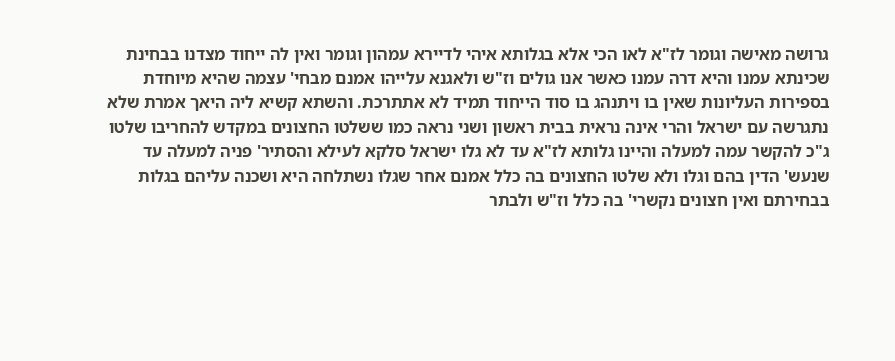גרושה מאישה וגומר לז"א לאו הכי אלא בגלותא איהי לדיירא עמהון וגומר ואין לה ייחוד מצדנו בבחינת שכינתא עמנו והיא דרה עמנו כאשר אנו גולים וז"ש ולאגנא עלייהו אמנם מבחי' עצמה שהיא מיוחדת בספירות העליונות שאין בו ויתנהג בו סוד הייחוד תמיד לא אתתרכת. והשתא קשיא ליה היאך אמרת שלא נתגרשה עם ישראל והרי אינה נראית בבית ראשון ושני נראה כמו ששלטו החצונים במקדש להחריבו שלטו ג"כ להקשר עמה למעלה והיינו גלותא לז"א עד לא גלו ישראל סלקא לעילא והסתיר' פניה למעלה עד שנעש' הדין בהם וגלו ולא שלטו החצונים בה כלל אמנם אחר שגלו נשתלחה היא ושכנה עליהם בגלות בבחירתם ואין חצונים נקשרי' בה כלל וז"ש ולבתר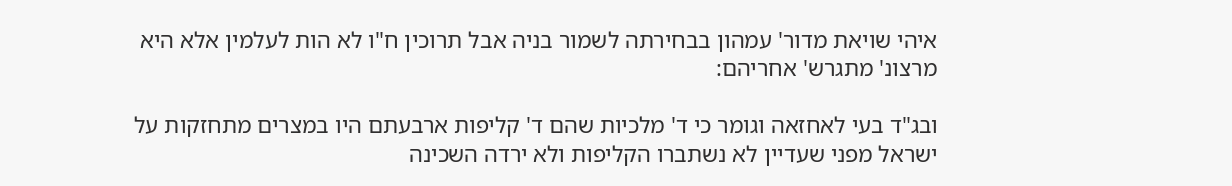איהי שויאת מדור' עמהון בבחירתה לשמור בניה אבל תרוכין ח"ו לא הות לעלמין אלא היא מרצונ' מתגרש' אחריהם:

ובג"ד בעי לאחזאה וגומר כי ד' מלכיות שהם ד' קליפות ארבעתם היו במצרים מתחזקות על ישראל מפני שעדיין לא נשתברו הקליפות ולא ירדה השכינה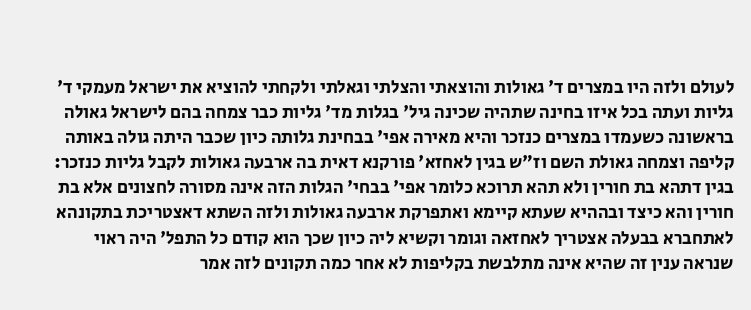לעולם ולזה היו במצרים ד' גאולות והוצאתי והצלתי וגאלתי ולקחתי להוציא את ישראל מעמקי ד' גליות ועתה בכל איזו בחינה שתהיה שכינה גיל' בגלות מד' גליות כבר צמחה בהם לישראל גאולה בראשונה כשעמדו במצרים כנזכר והיא מאירה אפי' בבחינת גלותה כיון שכבר היתה גולה באותה קליפה וצמחה גאולת השם וז"ש בגין לאחזא' פורקנא דאית בה ארבעה גאולות לקבל גליות כנזכר: בגין דתהא בת חורין ולא תהא תרוכא כלומר אפי' בבחי' הגלות הזה אינה מסורה לחצונים אלא בת חורין והא כיצד ובההיא שעתא קיימא ואתפרקת ארבעה גאולות ולזה השתא דאצטריכת בתקונהא לאתחברא בבעלה אצטריך לאחזאה וגומר וקשיא ליה כיון שכך הוא קודם כל התפל' היה ראוי שנראה ענין זה שהיא אינה מתלבשת בקליפות לא אחר כמה תקונים לזה אמר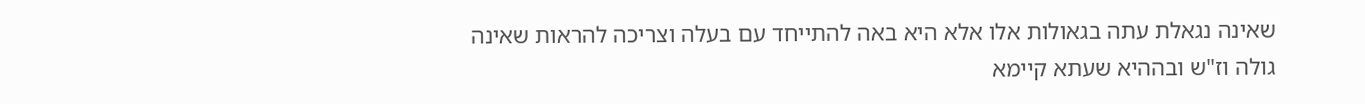שאינה נגאלת עתה בגאולות אלו אלא היא באה להתייחד עם בעלה וצריכה להראות שאינה גולה וז"ש ובההיא שעתא קיימא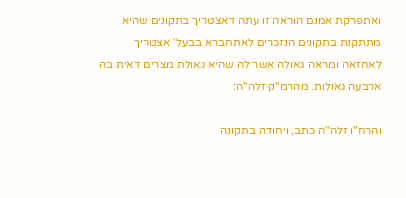ואתפרקת אמנם הוראה זו עתה דאצטריך בתקונים שהיא מתתקנת בתקונים הנזכרים לאתחברא בבעל' אצטריך לאחזאה ומראה גאולה אשר לה שהיא גאולת מצרים דאית בה ארבעה גאולות. מהרמ"ק זלה"ה:

והרח"ו זלה"ה כתב, ויחודה בתקונה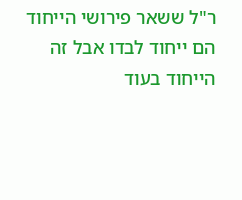ר"ל ששאר פירושי הייחוד הם ייחוד לבדו אבל זה הייחוד בעוד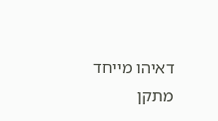דאיהו מייחד מתקן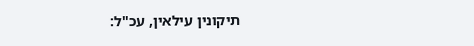תיקונין עילאין, עכ"ל: